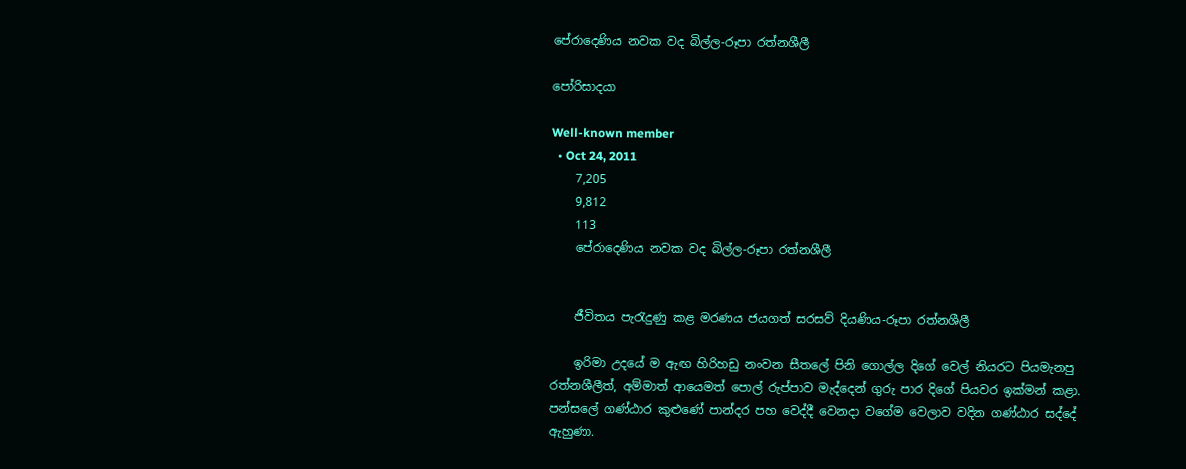පේරාදෙණිය නවක වද බිල්ල-රූපා රත්නශීලී

පෝරිසාදයා

Well-known member
  • Oct 24, 2011
    7,205
    9,812
    113
    පේරාදෙණිය නවක වද බිල්ල-රූපා රත්නශීලී


    ජීවිතය පැරැදුණු කළ මරණය ජයගත් සරසව් දියණිය-රූපා රත්නශීලී

    ඉරිමා උදයේ ම ඇඟ හිරිහඩු නංවන සීතලේ පිනි ගොල්ල දිගේ වෙල් නියරට පියමැනපු රත්නශීලීත්, අම්මාත් ආයෙමත් පොල් රුප්පාව මැද්දෙන් ගුරු පාර දිගේ පියවර ඉක්මන් කළා. පන්සලේ ගණ්ඨාර කුළුණේ පාන්දර පහ වෙද්දී වෙනදා වගේම වෙලාව වදින ගණ්ඨාර සද්දේ ඇහුණා.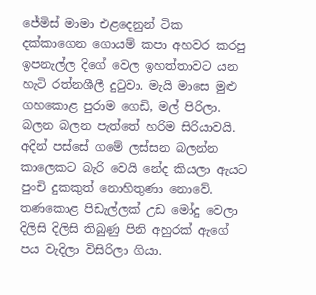ජේමිස් මාමා එළදෙනුන් ටික දක්කාගෙන ගොයම් කපා අහවර කරපු ඉපනැල්ල දිගේ වෙල ඉහත්තාවට යන හැටි රත්නශීලී දුටුවා. මැයි මාසෙ මුළු ගහකොළ පුරාම ගෙඩි, මල් පිරිලා. බලන බලන පැත්තේ හරිම සිරියාවයි. අදින් පස්සේ ගමේ ලස්සන බලන්න කාලෙකට බැරි වෙයි නේද කියලා ඇයට පුංචි දුකකුත් නොහිතුණා නොවේ. තණකොළ පිඩැල්ලක් උඩ මෝදු වෙලා දිලිසි දිලිසි තිබුණු පිනි අහුරක් ඇගේ පය වැදිලා විසිරිලා ගියා.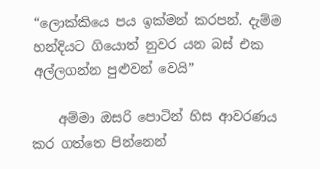“ලොක්කියෙ පය ඉක්මන් කරපන්. දැම්ම හන්දියට ගියොත් නුවර යන බස් එක අල්ලගන්න පුළුවන් වෙයි”

    අම්මා ඔසරි පොටින් හිස ආවරණය කර ගත්තෙ පින්නෙන්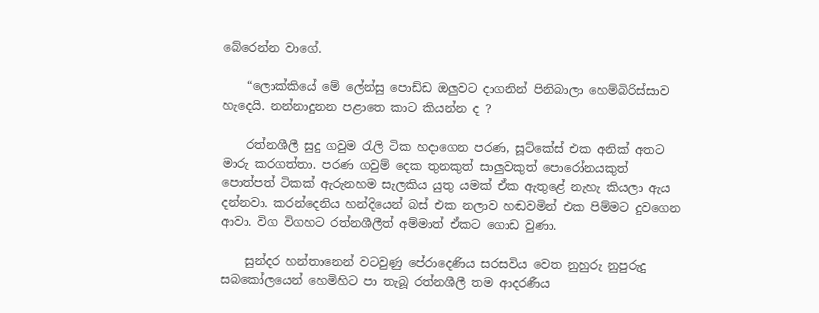බේරෙන්න වාගේ.

    “ලොක්කියේ මේ ලේන්සු පොඩ්ඩ ඔලුවට දාගනින් පිනිබාලා හෙම්බිරිස්සාව හැදෙයි. නන්නාදුනන පළාතෙ කාට කියන්න ද ?

    රත්නශීලී සුදු ගවුම රැලි ටික හදාගෙන පරණ, සූට්කේස් එක අනික් අතට මාරු කරගත්තා. පරණ ගවුම් දෙක තුනකුත් සාලුවකුත් පොරෝනයකුත් පොත්පත් ටිකක් ඇරුනහම සැලකිය යුතු යමක් ඒක ඇතුළේ නැහැ කියලා ඇය දන්නවා. කරන්දෙනිය හන්දියෙන් බස් එක නලාව හඬවමින් එක පිම්මට දුවගෙන ආවා. විග විගහට රත්නශීලීත් අම්මාත් ඒකට ගොඩ වුණා.

    සුන්දර හන්තානෙන් වටවුණු පේරාදෙණිය සරසවිය වෙත නුහුරු නුපුරුදු සබකෝලයෙන් හෙමිහිට පා තැබූ රත්නශීලී තම ආදරණීය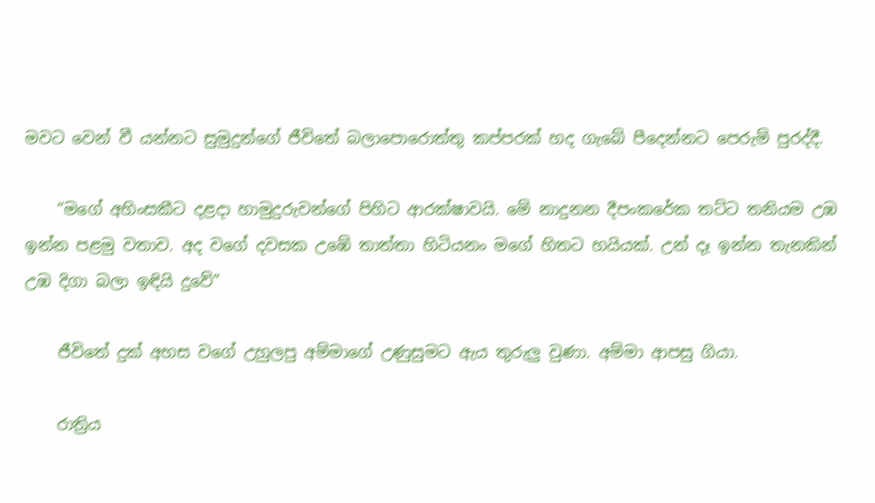මවට වෙන් වී යන්නට සුමුදුන්ගේ ජීවිතේ බලාපොරොත්තු කප්පරක් හද ගැබේ පීදෙන්නට පෙරුම් පුරද්දී.

    “මගේ අහිංසකීට දළදා හාමුදුරුවන්ගේ පිහිට ආරක්ෂාවයි. මේ නාදුනන දීපංකරේක තට්ට තනියම උඹ ඉන්න පළමු වතාව. අද වගේ දවසක උඹේ තාත්තා හිටියනං මගේ හිතට හයියක්. උන් දෑ ඉන්න තැනකින් උඹ දිගා බලා ඉඳියි දුවේ”

    ජීවිතේ දුක් අහස වගේ උහුලපු අම්මාගේ උණුසුමට ඇය තුරුලු වුණා. අම්මා ආපසු ගියා.

    රාත්‍රිය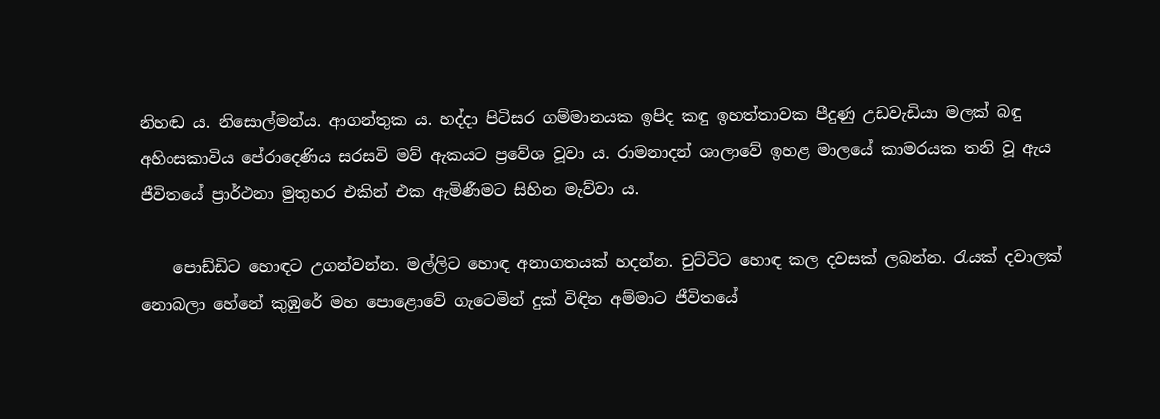නිහඬ ය. නිසොල්මන්ය. ආගන්තුක ය. හද්දා පිටිසර ගම්මානයක ඉපිද කඳු ඉහත්තාවක පීදුණු උඩවැඩියා මලක් බඳු අහිංසකාවිය පේරාදෙණිය සරසවි මව් ඇකයට ප්‍රවේශ වූවා ය. රාමනාදන් ශාලාවේ ඉහළ මාලයේ කාමරයක තනි වූ ඇය ජීවිතයේ ප්‍රාර්ථනා මුතුහර එකින් එක ඇමිණීමට සිහින මැව්වා ය.

    පොඩ්ඩිට හොඳට උගන්වන්න. මල්ලිට හොඳ අනාගතයක් හදන්න. චුට්ටිට හොඳ කල දවසක් ලබන්න. රැයක් දවාලක් නොබලා හේනේ කුඹුරේ මහ පොළොවේ ගැටෙමින් දුක් විඳින අම්මාට ජීවිතයේ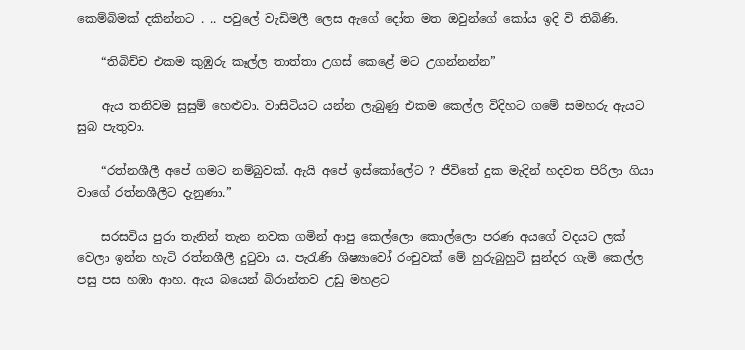කෙම්බිමක් දකින්නට . .. පවුලේ වැඩිමලී ලෙස ඇගේ දෝත මත ඔවුන්ගේ කෝය ඉදි වි තිබිණි.

    “තිබිච්ච එකම කුඹුරු කෑල්ල තාත්තා උගස් කෙළේ මට උගන්නන්න”

    ඇය තනිවම සුසුම් හෙළුවා. වාසිටියට යන්න ලැබුණු එකම කෙල්ල විදිහට ගමේ සමහරු ඇයට සුබ පැතුවා.

    “රත්නශීලී අපේ ගමට නම්බුවක්. ඇයි අපේ ඉස්කෝලේට ? ජීවිතේ දුක මැදින් හදවත පිරිලා ගියා වාගේ රත්නශීලීට දැනුණා.”

    සරසවිය පුරා තැනින් තැන නවක ගමින් ආපු කෙල්ලො කොල්ලො පරණ අයගේ වදයට ලක් වෙලා ඉන්න හැටි රත්නශීලී දුටුවා ය. පැරැණි ශිෂ්‍යාවෝ රංචුවක් මේ හුරුබුහුටි සුන්දර ගැමි කෙල්ල පසු පස හඹා ආහ. ඇය බයෙන් බිරාන්තව උඩු මහළට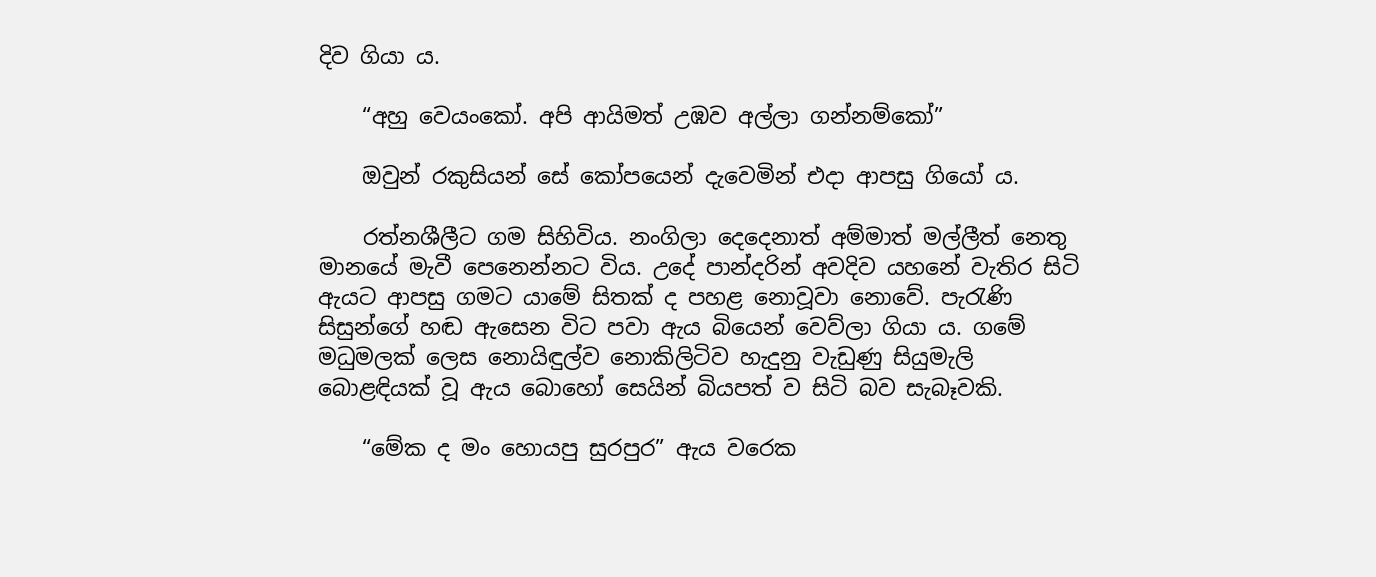දිව ගියා ය.

    “අහු වෙයංකෝ. අපි ආයිමත් උඹව අල්ලා ගන්නම්කෝ”

    ඔවුන් රකුසියන් සේ කෝපයෙන් දැවෙමින් එදා ආපසු ගියෝ ය.

    රත්නශීලීට ගම සිහිවිය. නංගිලා දෙදෙනාත් අම්මාත් මල්ලීත් නෙතු මානයේ මැවී පෙනෙන්නට විය. උදේ පාන්දරින් අවදිව යහනේ වැතිර සිටි ඇයට ආපසු ගමට යාමේ සිතක් ද පහළ නොවූවා නොවේ. පැරැණි සිසුන්ගේ හඬ ඇසෙන විට පවා ඇය බියෙන් වෙව්ලා ගියා ය. ගමේ මධුමලක් ලෙස නොයිඳුල්ව නොකිලිටිව හැදුනු වැඩුණු සියුමැලි බොළඳියක් වූ ඇය බොහෝ සෙයින් බියපත් ව සිටි බව සැබෑවකි.

    “මේක ද මං හොයපු සුරපුර” ඇය වරෙක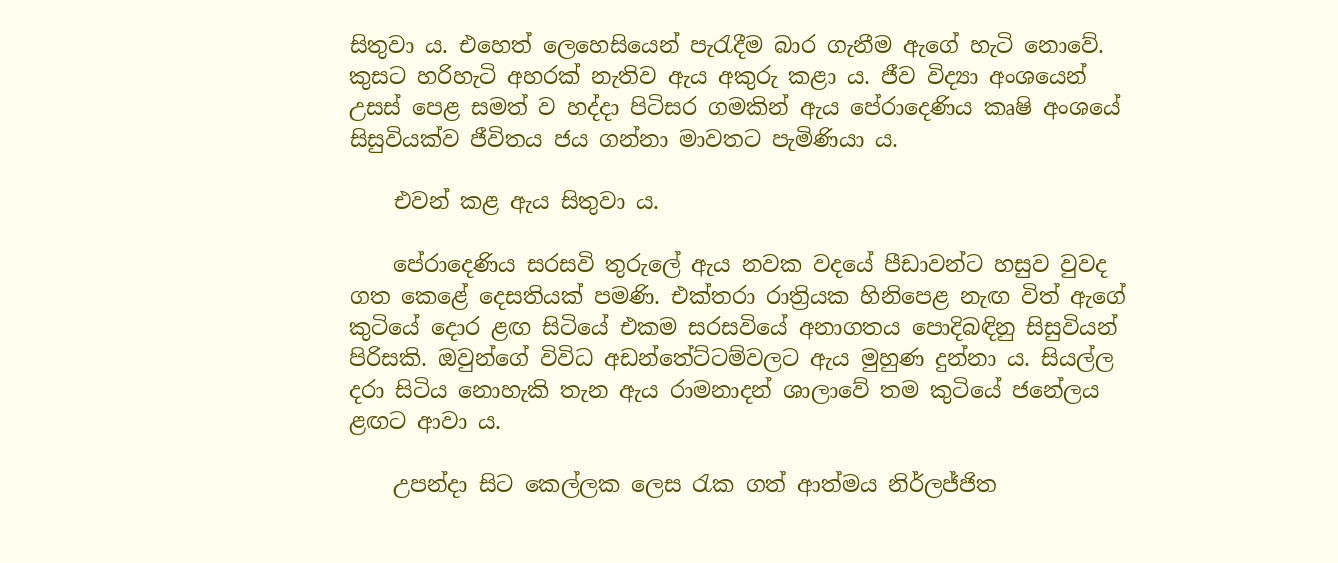සිතුවා ය. එහෙත් ලෙහෙසියෙන් පැරැදීම බාර ගැනීම ඇගේ හැටි නොවේ. කුසට හරිහැටි අහරක් නැතිව ඇය අකුරු කළා ය. ජීව විද්‍යා අංශයෙන් උසස් පෙළ සමත් ව හද්දා පිටිසර ගමකින් ඇය පේරාදෙණිය කෘෂි අංශයේ සිසුවියක්ව ජීවිතය ජය ගන්නා මාවතට පැමිණියා ය.

    එවන් කළ ඇය සිතුවා ය.

    පේරාදෙණිය සරසවි තුරුලේ ඇය නවක වදයේ පීඩාවන්ට හසුව වුවද ගත කෙළේ දෙසතියක් පමණි. එක්තරා රාත්‍රියක හිනිපෙළ නැඟ විත් ඇගේ කුටියේ දොර ළඟ සිටියේ එකම සරසවියේ අනාගතය පොදිබඳිනු සිසුවියන් පිරිසකි. ඔවුන්ගේ විවිධ අඩන්තේට්ටම්වලට ඇය මුහුණ දුන්නා ය. සියල්ල දරා සිටිය නොහැකි තැන ඇය රාමනාදන් ශාලාවේ තම කුටියේ ජනේලය ළඟට ආවා ය.

    උපන්දා සිට කෙල්ලක ලෙස රැක ගත් ආත්මය නිර්ලජ්ජිත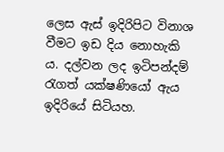ලෙස ඇස් ඉදිරිපිට විනාශ වීමට ඉඩ දිය නොහැකි ය. දල්වන ලද ඉටිපන්දම් රැගත් යක්ෂණියෝ ඇය ඉදිරියේ සිටියහ.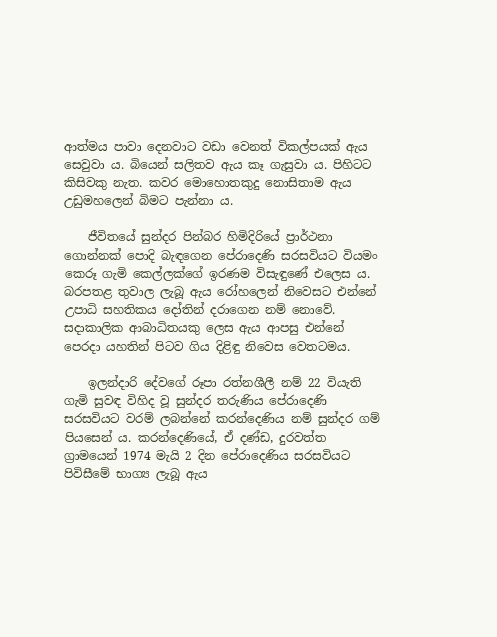ආත්මය පාවා දෙනවාට වඩා වෙනත් විකල්පයක් ඇය සෙවුවා ය. බියෙන් සලිතව ඇය කෑ ගැසුවා ය. පිහිටට කිසිවකු නැත. කවර මොහොතකුදු නොසිතාම ඇය උඩුමහලෙන් බිමට පැන්නා ය.

    ජීවිතයේ සුන්දර පින්බර හිමිදිරියේ ප්‍රාර්ථනා ගොන්නක් පොදි බැඳගෙන පේරාදෙණි සරසවියට වියමං කෙරූ ගැමි කෙල්ලක්ගේ ඉරණම විසැඳුණේ එලෙස ය. බරපතළ තුවාල ලැබූ ඇය රෝහලෙන් නිවෙසට එන්නේ උපාධි සහතිකය දෝතින් දරාගෙන නම් නොවේ. සදාකාලික ආබාධිතයකු ලෙස ඇය ආපසු එන්නේ පෙරදා යහතින් පිටව ගිය දිළිඳු නිවෙස වෙතටමය.

    ඉලන්දාරි දේවගේ රූපා රත්නශීලී නම් 22 වියැති ගැමි සුවඳ විහිද වූ සුන්දර තරුණිය පේරාදෙණි සරසවියට වරම් ලබන්නේ කරන්දෙණිය නම් සුන්දර ගම් පියසෙන් ය. කරන්දෙණියේ, ඒ දණ්ඩ, දුරවත්ත ග්‍රාමයෙන් 1974 මැයි 2 දින පේරාදෙණිය සරසවියට පිවිසීමේ භාග්‍ය ලැබූ ඇය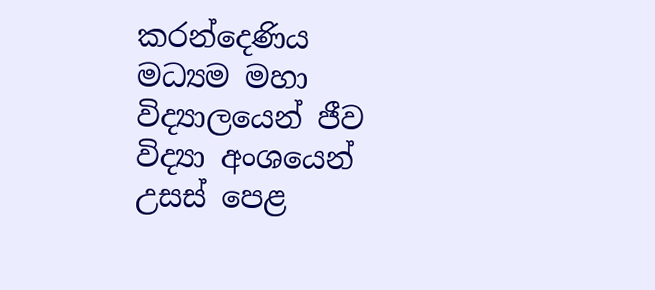කරන්දෙණිය මධ්‍යම මහා විද්‍යාලයෙන් ජීව විද්‍යා අංශයෙන් උසස් පෙළ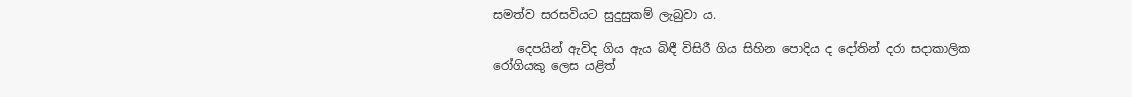සමත්ව සරසවියට සුදුසුකම් ලැබුවා ය.

    දෙපයින් ඇවිද ගිය ඇය බිඳී විසිරී ගිය සිහින පොදිය ද දෝතින් දරා සදාකාලික රෝගියකු ලෙස යළිත්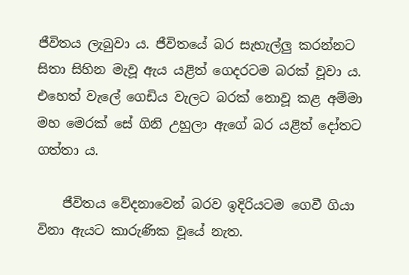ජීවිතය ලැබුවා ය. ජීවිතයේ බර සැහැල්ලු කරන්නට සිතා සිහින මැවූ ඇය යළිත් ගෙදරටම බරක් වූවා ය. එහෙත් වැලේ ගෙඩිය වැලට බරක් නොවූ කළ අම්මා මහ මෙරක් සේ ගිනි උහුලා ඇගේ බර යළිත් දෝතට ගත්තා ය.

    ජීවිතය වේදනාවෙන් බරව ඉදිරියටම ගෙවී ගියා විනා ඇයට කාරුණික වූයේ නැත.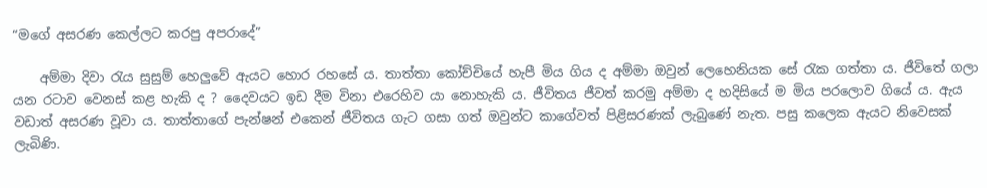“මගේ අසරණ කෙල්ලට කරපු අපරාදේ”

    අම්මා දිවා රැය සුසුම් හෙලුවේ ඇයට හොර රහසේ ය. තාත්තා කෝච්චියේ හැපී මිය ගිය ද අම්මා ඔවුන් ලෙහෙනියක සේ රැක ගත්තා ය. ජීවිතේ ගලා යන රටාව වෙනස් කළ හැකි ද ? දෛවයට ඉඩ දීම විනා එරෙහිව යා නොහැකි ය. ජීවිතය ජීවත් කරමු අම්මා ද හදිසියේ ම මිය පරලොව ගියේ ය. ඇය වඩාත් අසරණ වූවා ය. තාත්තාගේ පැන්ෂන් එකෙන් ජීවිතය ගැට ගසා ගත් ඔවුන්ට කාගේවත් පිළිසරණක් ලැබුණේ නැත. පසු කලෙක ඇයට නිවෙසක් ලැබිණි.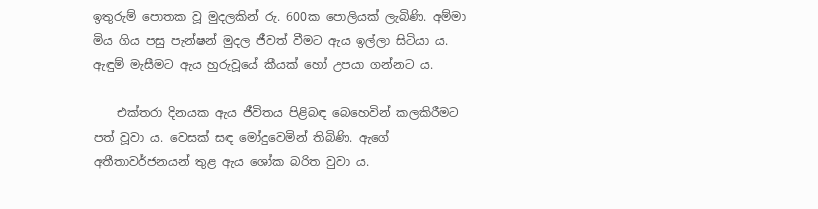ඉතුරුම් පොතක වූ මුදලකින් රු. 600ක පොලියක් ලැබිණි. අම්මා මිය ගිය පසු පැන්ෂන් මුදල ජීවත් වීමට ඇය ඉල්ලා සිටියා ය. ඇඳුම් මැසීමට ඇය හුරුවූයේ කීයක් හෝ උපයා ගන්නට ය.

    එක්තරා දිනයක ඇය ජීවිතය පිළිබඳ බෙහෙවින් කලකිරීමට පත් වූවා ය. වෙසක් සඳ මෝදුවෙමින් තිබිණි. ඇගේ අතීතාවර්ජනයන් තුළ ඇය ශෝක බරිත වුවා ය.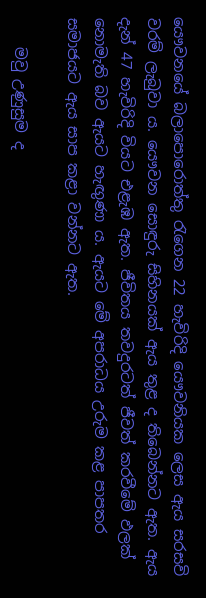යෞවනයේ බලාපොරොත්තු රැගෙන 22 හැවිරිදි යෞවනියක ලෙස ඇය සරසවි වරම් ලැබුවා ය. යෞවන සොඳුරු සිහිනයක් ඇය තුළ ද තිබෙන්නට ඇත. ඇය දැන් 47 හැවිරිදි වියට එළැඹ ඇත. ජීවිතය තවදුරටත් ජීවත් කරවීමේ ඵලක් නොමැති බව ඇයට හැඟුණා ය. ඇයට මේ අපරාධය උරුම කළ පාපතර සමාජයට ඇය සාප කළා වන්නට ඇත.

    මවු උණුසුම ද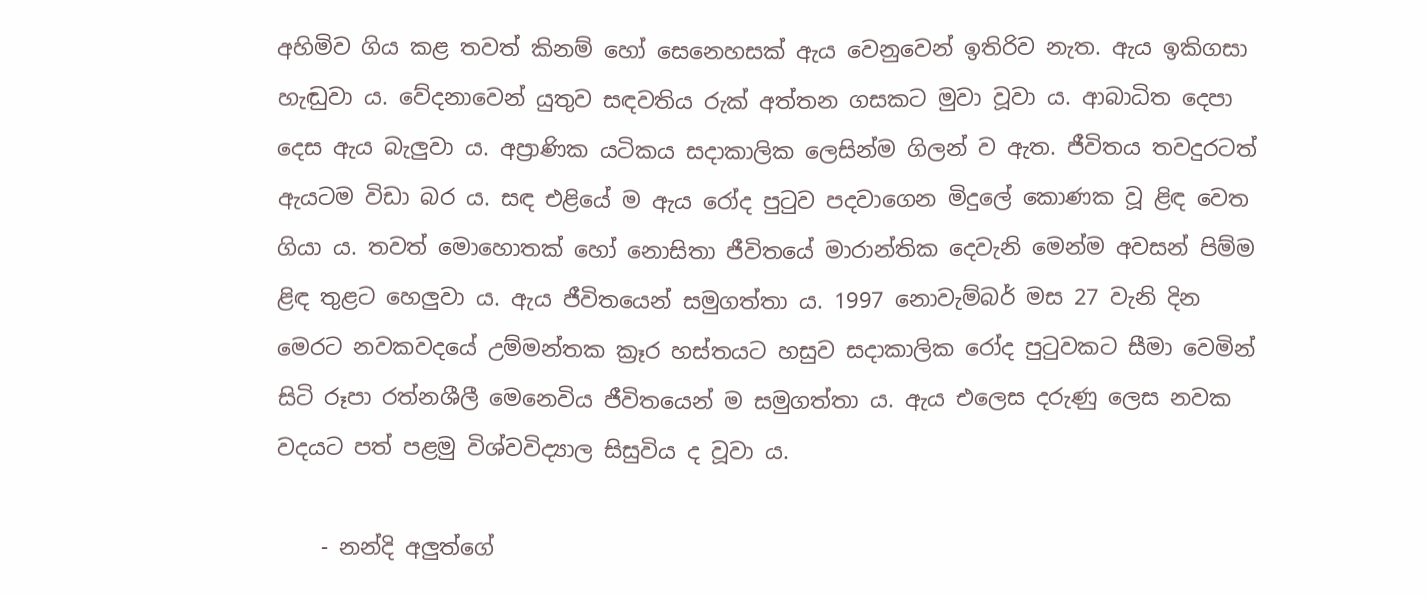අහිමිව ගිය කළ තවත් කිනම් හෝ සෙනෙහසක් ඇය වෙනුවෙන් ඉතිරිව නැත. ඇය ඉකිගසා හැඬුවා ය. වේදනාවෙන් යුතුව සඳවතිය රුක් අත්තන ගසකට මුවා වූවා ය. ආබාධිත දෙපා දෙස ඇය බැලුවා ය. අප්‍රාණික යටිකය සදාකාලික ලෙසින්ම ගිලන් ව ඇත. ජීවිතය තවදුරටත් ඇයටම විඩා බර ය. සඳ එළියේ ම ඇය රෝද පුටුව පදවාගෙන මිදුලේ කොණක වූ ළිඳ වෙත ගියා ය. තවත් මොහොතක් හෝ නොසිතා ජීවිතයේ මාරාන්තික දෙවැනි මෙන්ම අවසන් පිම්ම ළිඳ තුළට හෙලුවා ය. ඇය ජීවිතයෙන් සමුගත්තා ය. 1997 නොවැම්බර් මස 27 වැනි දින මෙරට නවකවදයේ උම්මන්තක ක්‍රෑර හස්තයට හසුව සදාකාලික රෝද පුටුවකට සීමා වෙමින් සිටි රූපා රත්නශීලී මෙනෙවිය ජීවිතයෙන් ම සමුගත්තා ය. ඇය එලෙස දරුණු ලෙස නවක වදයට පත් පළමු විශ්වවිද්‍යාල සිසුවිය ද වූවා ය.

    - නන්දි අලුත්ගේ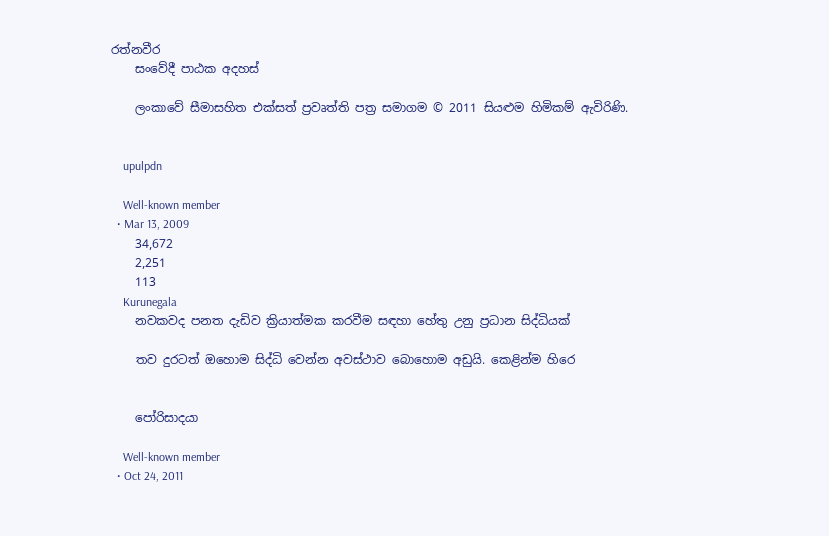රත්නවීර
    සංවේදී පාඨක අදහස්

    ලංකාවේ සීමාසහිත එක්සත් ප්‍රවෘත්ති පත්‍ර සමාගම © 2011 සියළුම හිමිකම් ඇවිරිණි.


    upulpdn

    Well-known member
  • Mar 13, 2009
    34,672
    2,251
    113
    Kurunegala
    නවකවද පනත දැඩිව ක්‍රියාත්මක කරවීම සඳහා හේතු උනු ප්‍රධාන සිද්ධියක්

    තව දුරටත් ඔහොම සිද්ධි වෙන්න අවස්ථාව බොහොම අඩුයි. කෙළින්ම හිරෙ


    පෝරිසාදයා

    Well-known member
  • Oct 24, 2011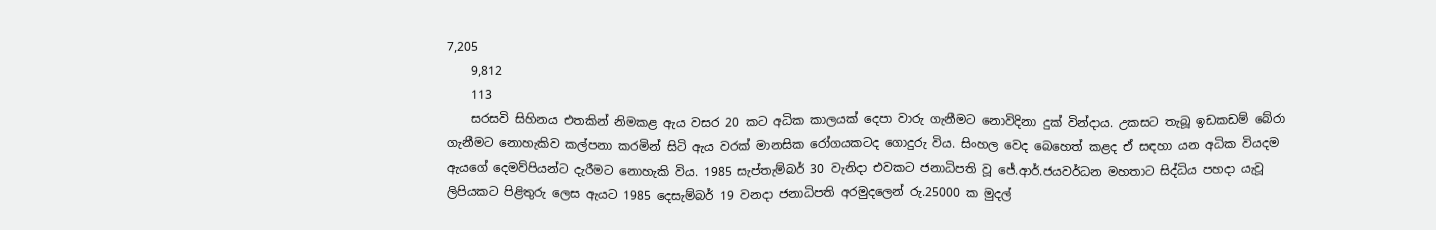7,205
    9,812
    113
    සරසවි සිහිනය එතකින් නිමකළ ඇය වසර 20 කට අධික කාලයක් දෙපා වාරු ගැනීමට නොවිදිනා දුක් වින්දාය. උකසට තැබූ ඉඩකඩම් බේරා ගැනීමට නොහැකිව කල්පනා කරමින් සිටි ඇය වරක් මානසික රෝගයකටද ගොදුරු විය. සිංහල වෙද බෙහෙත් කළද ඒ සඳහා යන අධික වියදම ඇයගේ දෙමව්පියන්ට දැරීමට නොහැකි විය. 1985 සැප්තැම්බර් 30 වැනිදා එවකට ජනාධිපති වූ ජේ.ආර්.ජයවර්ධන මහතාට සිද්ධිය පහදා යැවූ ලිපියකට පිළිතුරු ලෙස ඇයට 1985 දෙසැම්බර් 19 වනදා ජනාධිපති අරමුදලෙන් රු.25000 ක මුදල්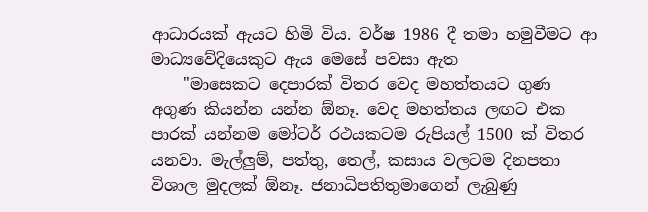ආධාරයක් ඇයට හිමි විය. වර්ෂ 1986 දී තමා හමුවීමට ආ මාධ්‍යවේදියෙකුට ඇය මෙසේ පවසා ඇත
    "මාසෙකට දෙපාරක් විතර වෙද මහත්තයට ගුණ අගුණ කියන්න යන්න ඕනෑ. වෙද මහත්තය ලඟට එක පාරක් යන්නම මෝටර් රථයකටම රුපියල් 1500 ක් විතර යනවා. මැල්ලුම්, පත්තු, තෙල්, කසාය වලටම දිනපතා විශාල මුදලක් ඕනෑ. ජනාධිපතිතුමාගෙන් ලැබුණු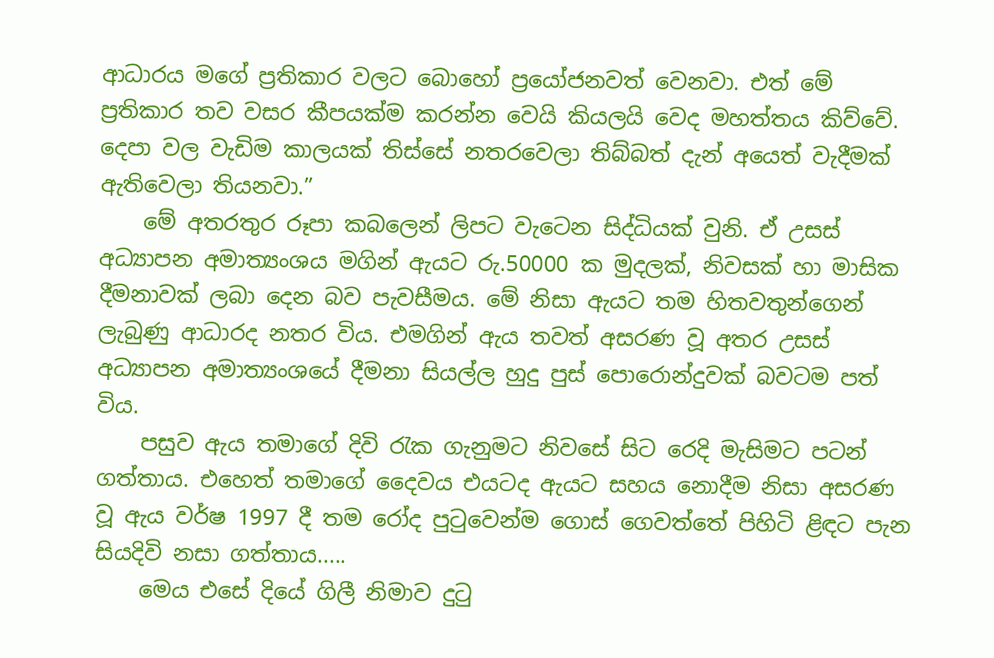ආධාරය මගේ ප්‍රතිකාර වලට බොහෝ ප්‍රයෝජනවත් වෙනවා. එත් මේ ප්‍රතිකාර තව වසර කීපයක්ම කරන්න වෙයි කියලයි වෙද මහත්තය කිව්වේ. දෙපා වල වැඩිම කාලයක් තිස්සේ නතරවෙලා තිබ්බත් දැන් අයෙත් වැදීමක් ඇතිවෙලා තියනවා.”
    මේ අතරතුර රූපා කබලෙන් ලිපට වැටෙන සිද්ධියක් වුනි. ඒ උසස් අධ්‍යාපන අමාත්‍යංශය මගින් ඇයට රු.50000 ක මුදලක්, නිවසක් හා මාසික දීමනාවක් ලබා දෙන බව පැවසීමය. මේ නිසා ඇයට තම හිතවතුන්ගෙන් ලැබුණු ආධාරද නතර විය. එමගින් ඇය තවත් අසරණ වූ අතර උසස් අධ්‍යාපන අමාත්‍යංශයේ දීමනා සියල්ල හුදු පුස් පොරොන්දුවක් බවටම පත් විය.
    පසුව ඇය තමාගේ දිවි රැක ගැනුමට නිවසේ සිට රෙදි මැසිමට පටන් ගත්තාය. එහෙත් තමාගේ දෛවය එයටද ඇයට සහය නොදීම නිසා අසරණ වූ ඇය වර්ෂ 1997 දී තම රෝද පුටුවෙන්ම ගොස් ගෙවත්තේ පිහිටි ළිඳට පැන සියදිවි නසා ගත්තාය.....
    මෙය එසේ දියේ ගිලී නිමාව දුටු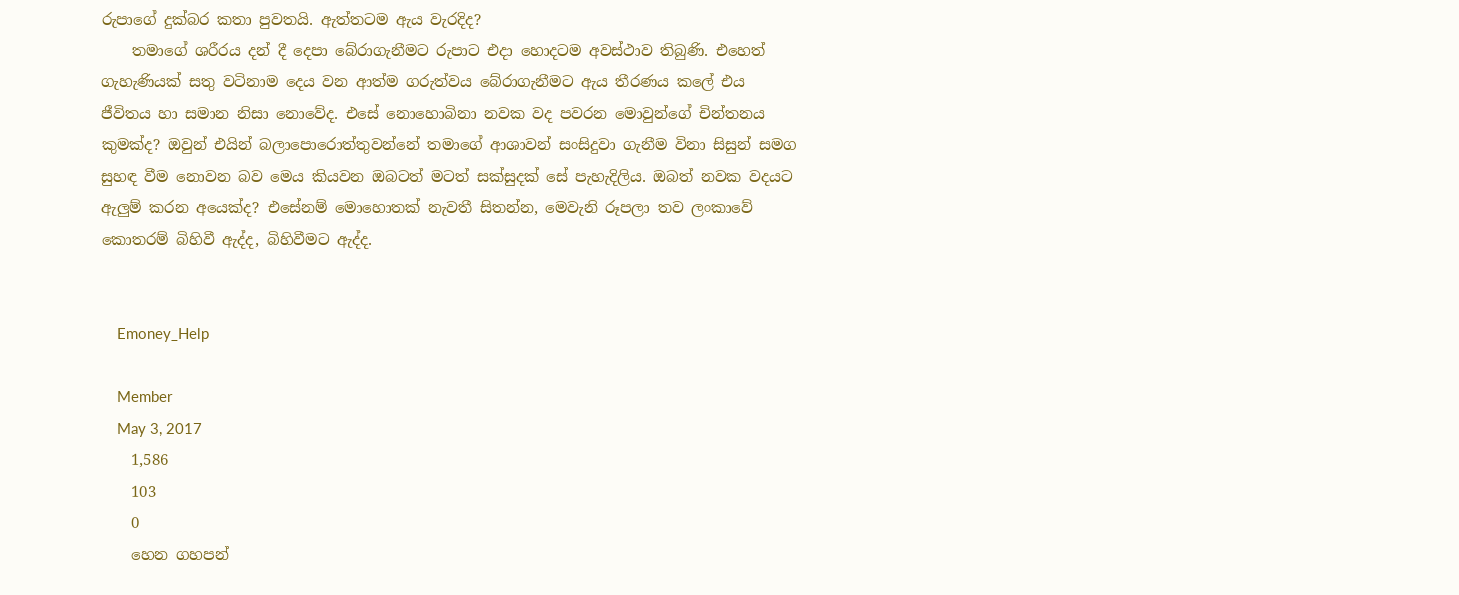රුපාගේ දුක්බර කතා පුවතයි. ඇත්තටම ඇය වැරදිද?
    තමාගේ ශරීරය දන් දී දෙපා බේරාගැනීමට රුපාට එදා හොදටම අවස්ථාව තිබුණි. එහෙත් ගැහැණියක් සතු වටිනාම දෙය වන ආත්ම ගරුත්වය බේරාගැනීමට ඇය තීරණය කලේ එය ජීවිතය හා සමාන නිසා නොවේද. එසේ නොහොබිනා නවක වද පවරන මොවුන්ගේ චින්තනය කුමක්ද? ඔවුන් එයින් බලාපොරොත්තුවන්නේ තමාගේ ආශාවන් සංසිදුවා ගැනීම විනා සිසුන් සමග සුහඳ වීම නොවන බව මෙය කියවන ඔබටත් මටත් සක්සුදක් සේ පැහැදිලිය. ඔබත් නවක වදයට ඇලුම් කරන අයෙක්ද? එසේනම් මොහොතක් නැවතී සිතන්න, මෙවැනි රූපලා තව ලංකාවේ කොතරම් බිහිවී ඇද්ද, බිහිවීමට ඇද්ද.


    Emoney_Help

    Member
    May 3, 2017
    1,586
    103
    0
    හෙන ගහපන්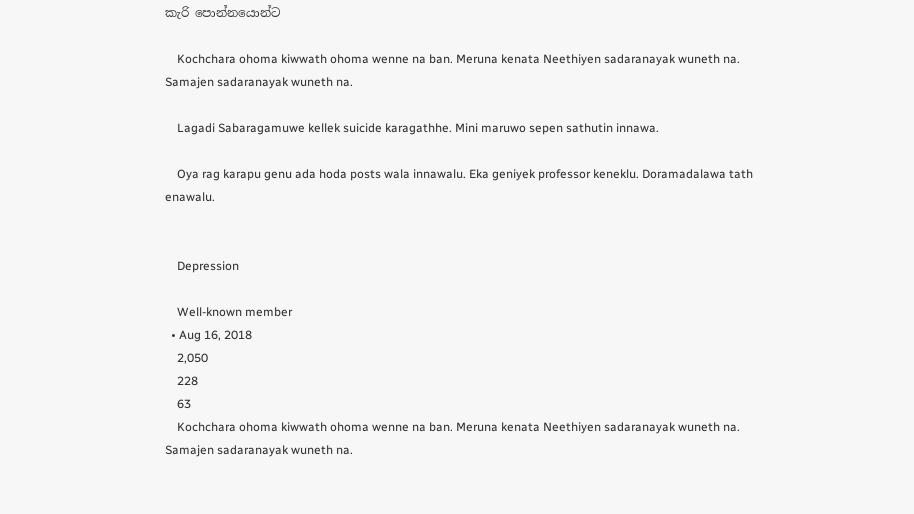කැරි පොන්නයොන්ට

    Kochchara ohoma kiwwath ohoma wenne na ban. Meruna kenata Neethiyen sadaranayak wuneth na. Samajen sadaranayak wuneth na.

    Lagadi Sabaragamuwe kellek suicide karagathhe. Mini maruwo sepen sathutin innawa.

    Oya rag karapu genu ada hoda posts wala innawalu. Eka geniyek professor keneklu. Doramadalawa tath enawalu.


    Depression

    Well-known member
  • Aug 16, 2018
    2,050
    228
    63
    Kochchara ohoma kiwwath ohoma wenne na ban. Meruna kenata Neethiyen sadaranayak wuneth na. Samajen sadaranayak wuneth na.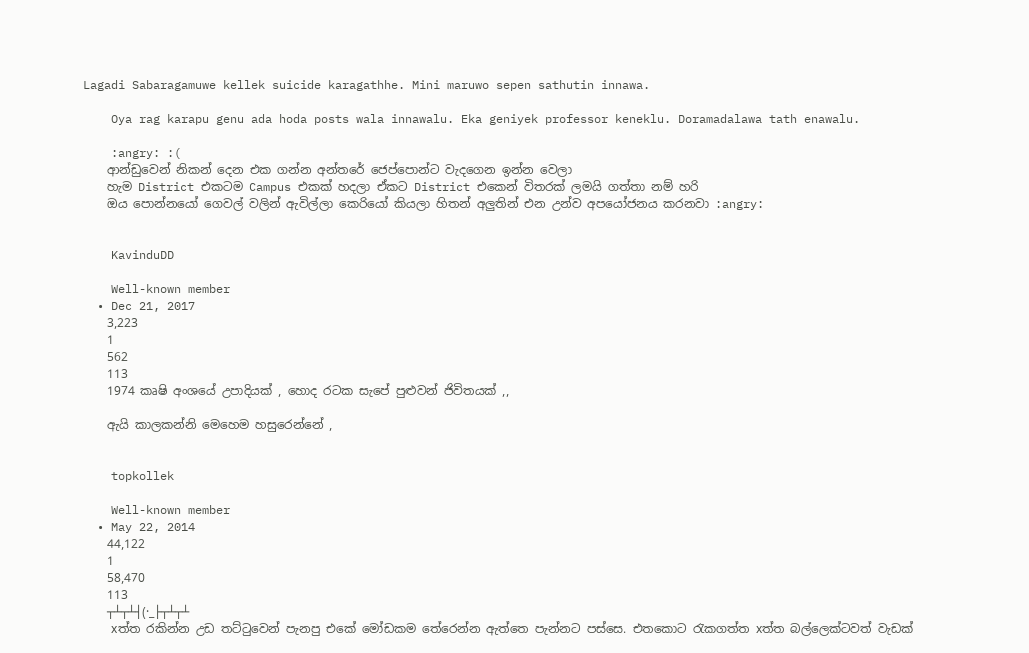Lagadi Sabaragamuwe kellek suicide karagathhe. Mini maruwo sepen sathutin innawa.

    Oya rag karapu genu ada hoda posts wala innawalu. Eka geniyek professor keneklu. Doramadalawa tath enawalu.

    :angry: :(
    ආන්ඩුවෙන් නිකන් දෙන එක ගන්න අන්තරේ ජෙප්පොන්ට වැදගෙන ඉන්න වෙලා
    හැම District එකටම Campus එකක් හදලා ඒකට District එකෙන් විතරක් ලමයි ගත්තා නම් හරි
    ඔය පොන්නයෝ ගෙවල් වලින් ඇවිල්ලා කෙරියෝ කියලා හිතන් අලුතින් එන උන්ව අපයෝජනය කරනවා :angry:


    KavinduDD

    Well-known member
  • Dec 21, 2017
    3,223
    1
    562
    113
    1974 කෘෂි අංශයේ උපාදියක් , හොද රටක සැපේ පුළුවන් ජිවිතයක් ,,

    ඇයි කාලකන්නි මෙහෙම හසුරෙන්නේ ,


    topkollek

    Well-known member
  • May 22, 2014
    44,122
    1
    58,470
    113
    ┬┴┬┴┤(·_├┬┴┬┴
    xත්ත රකින්න උඩ තට්ටුවෙන් පැනපු එකේ මෝඩකම තේරෙන්න ඇත්තෙ පැන්නට පස්සෙ. එතකොට රැකගත්ත xත්ත බල්ලෙක්ටවත් වැඩක්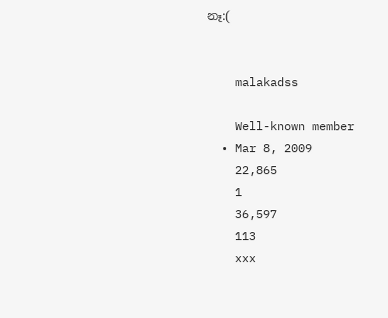නෑ:(


    malakadss

    Well-known member
  • Mar 8, 2009
    22,865
    1
    36,597
    113
    xxx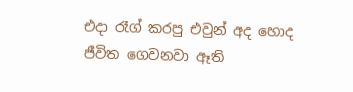එදා රෑග් කරපු එවුන් අද හොද ජීවිත ගෙවනවා ඈති